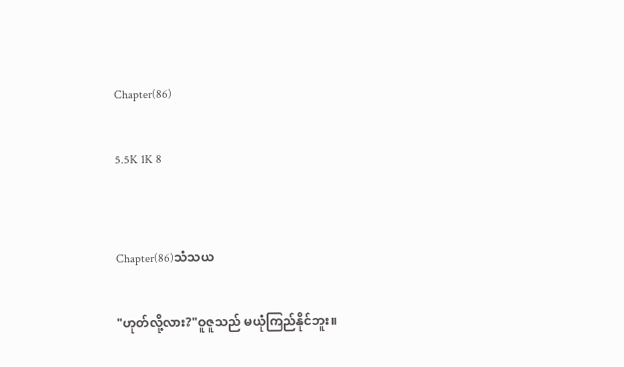Chapter(86)

5.5K 1K 8


Chapter(86)သံသယ

"ဟုတ်လို့လား?"ဝူဇူသည် မယုံကြည်နိုင်ဘူး။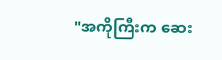"အကိုကြီးက ဆေး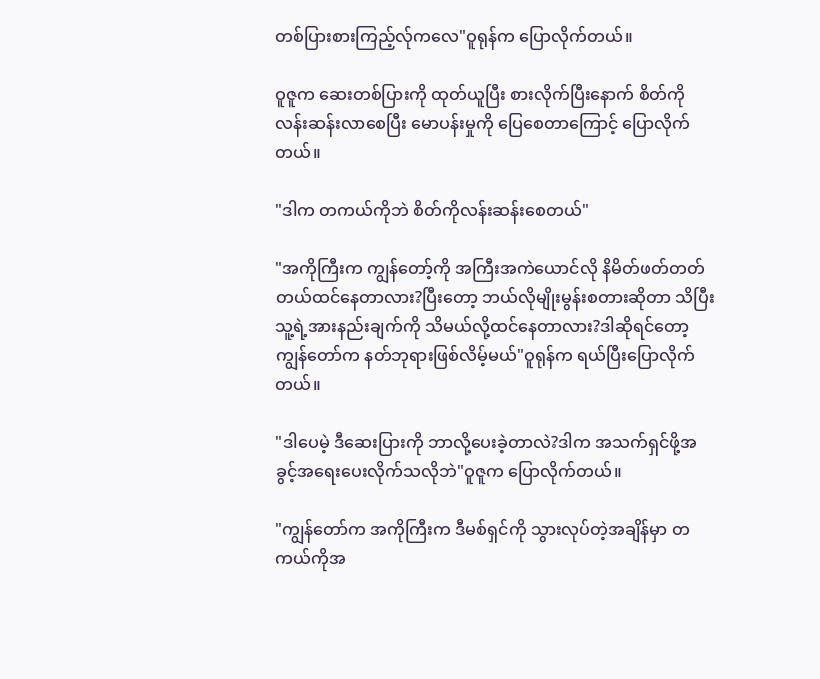တစ်ပြားစားကြည့်လ်ုကလေ"ဝူရုန်က ပြောလိုက်တယ်။

ဝူဇူက ဆေးတစ်ပြားကို ထုတ်ယူပြီး စားလိုက်ပြီးနောက် စိတ်ကိုလန်းဆန်းလာစေပြီး မောပန်းမှုကို ပြေစေတာကြောင့် ပြောလိုက်တယ်။

"ဒါက တကယ်ကိုဘဲ စိတ်ကိုလန်းဆန်းစေတယ်"

"အကိုကြီးက ကျွန်တော့်ကို အကြီးအကဲယောင်လို နိမိတ်ဖတ်တတ်တယ်ထင်နေတာလား?ပြီးတော့ ဘယ်လိုမျိုးမွန်းစတားဆိုတာ သိပြီး သူ့ရဲ့အားနည်းချက်ကို သိမယ်လို့ထင်နေတာလား?ဒါဆိုရင်တော့ ကျွန်တော်က နတ်ဘုရားဖြစ်လိမ့်မယ်"ဝူရုန်က ရယ်ပြီးပြောလိုက်တယ်။

"ဒါပေမဲ့ ဒီဆေးပြားကို ဘာလို့ပေးခဲ့တာလဲ?ဒါက အသက်ရှင်ဖို့အခွင့်အရေးပေးလိုက်သလိုဘဲ"ဝူဇူက ပြောလိုက်တယ်။

"ကျွန်တော်က အကိုကြီးက ဒီမစ်ရှင်ကို သွားလုပ်တဲ့အချိန်မှာ တကယ်ကိုအ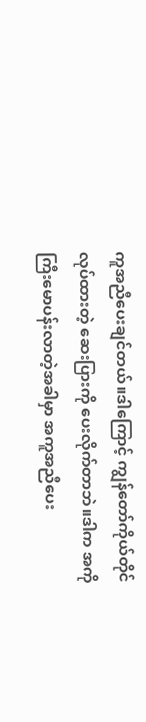ကူအညီပေးချင်တယ်။ဒါကြောင့် ကျွန်တော်ကိုယ်တိုင်လုပ်ထားတဲ့ ဆေးပြားကို ပေးလိုက်တာဘဲ။ဒါက အကိုကြီးမောပန်းလာတဲ့အခါမှာ အကူအညီပေး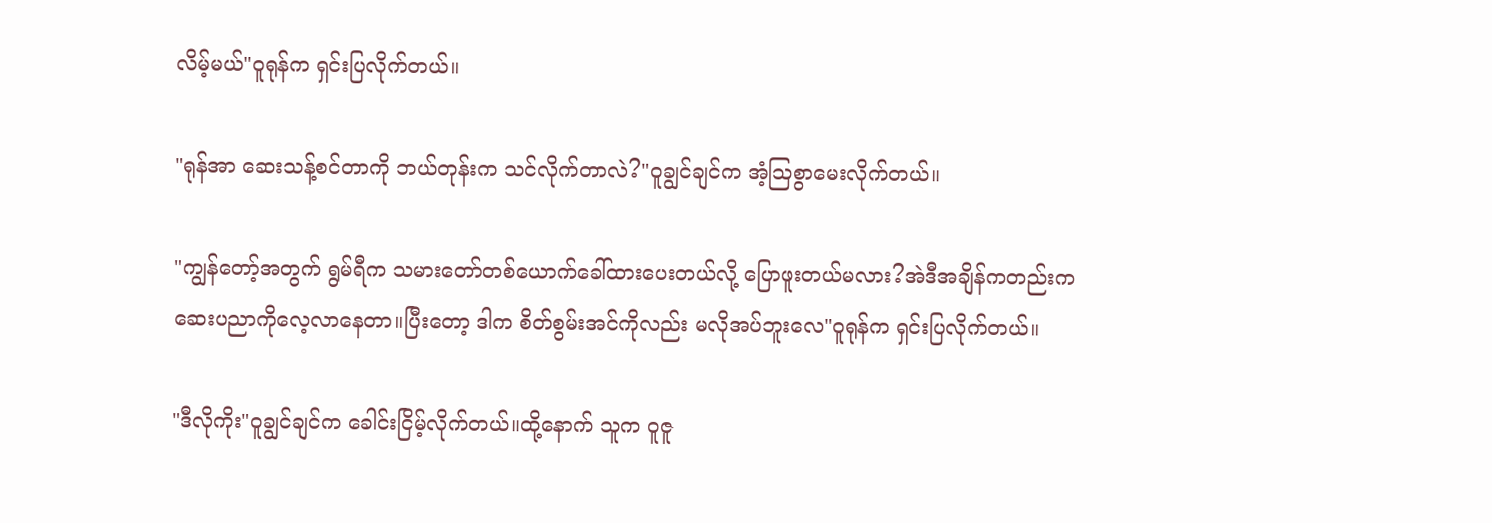လိမ့်မယ်"ဝူရုန်က ရှင်းပြလိုက်တယ်။

"ရုန်အာ ဆေးသန့်စင်တာကို ဘယ်တုန်းက သင်လိုက်တာလဲ?"ဝူချွင်ချင်က အံ့ဩစွာမေးလိုက်တယ်။

"ကျွန်တော့်အတွက် ရွမ်ရီက သမားတော်တစ်ယောက်ခေါ်ထားပေးတယ်လို့ ပြောဖူးတယ်မလား?အဲဒီအချိန်ကတည်းက ဆေးပညာကိုလေ့လာနေတာ။ပြီးတော့ ဒါက စိတ်စွမ်းအင်ကိုလည်း မလိုအပ်ဘူးလေ"ဝူရုန်က ရှင်းပြလိုက်တယ်။

"ဒီလိုကိုး"ဝူချွင်ချင်က ခေါင်းငြိမ့်လိုက်တယ်။ထို့နောက် သူက ဝူဇူ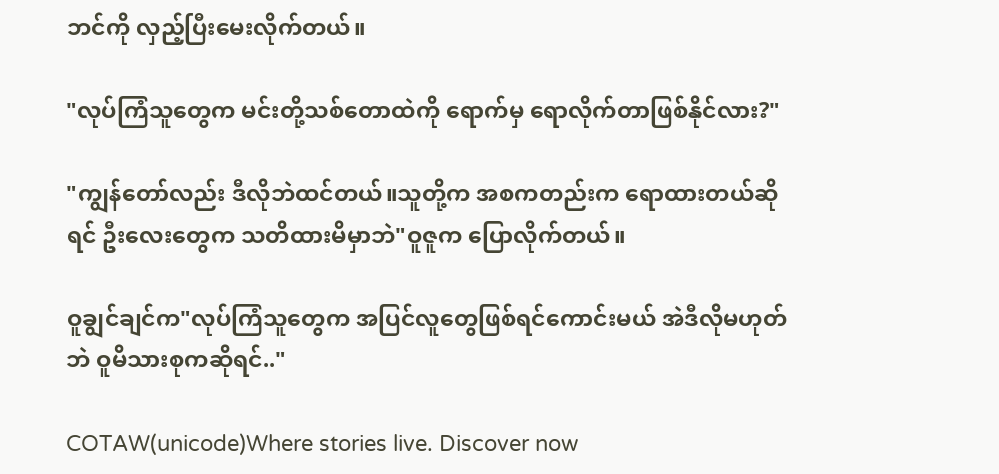ဘင်ကို လှည့်ပြီးမေးလိုက်တယ်။

"လုပ်ကြံသူတွေက မင်းတို့သစ်တောထဲကို ရောက်မှ ရောလိုက်တာဖြစ်နိုင်လား?"

"ကျွန်တော်လည်း ဒီလိုဘဲထင်တယ်။သူတို့က အစကတည်းက ရောထားတယ်ဆိုရင် ဦးလေးတွေက သတိထားမိမှာဘဲ"ဝူဇူက ပြောလိုက်တယ်။

ဝူချွင်ချင်က"လုပ်ကြံသူတွေက အပြင်လူတွေဖြစ်ရင်ကောင်းမယ် အဲဒီလိုမဟုတ်ဘဲ ဝူမိသားစုကဆိုရင်.."

COTAW(unicode)Where stories live. Discover now